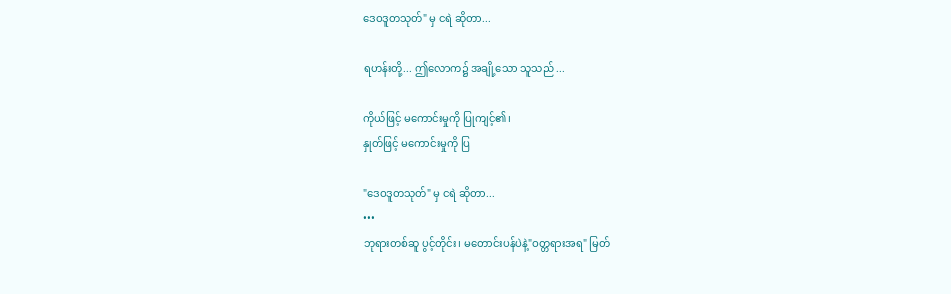ဒေဝဒူတသုတ်" မှ ငရဲ ဆိုတာ...

ရဟန်းတို့... ဤလောက၌ အချို့သော သူသည် ...

ကိုယ်ဖြင့် မကောင်းမှုကို ပြုကျင့်၏၊
နှုတ်ဖြင့် မကောင်းမှုကို ပြ

"ဒေဝဒူတသုတ်" မှ ငရဲ ဆိုတာ...
•••
ဘုရားတစ်ဆူ ပွင့်တိုင်း၊ မတောင်းပန်ပဲနဲ့"ဝတ္တရားအရ" မြတ်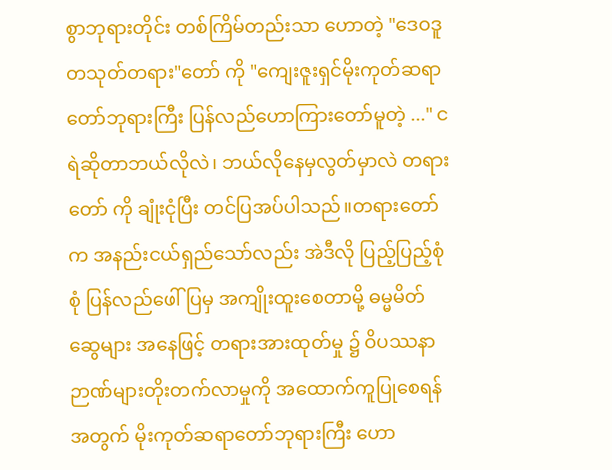စွာဘုရားတိုင်း တစ်ကြိမ်တည်းသာ ဟောတဲ့ "ဒေဝဒူတသုတ်တရား"တော် ကို "ကျေးဇူးရှင်မိုးကုတ်ဆရာတော်ဘုရားကြီး ပြန်လည်ဟောကြားတော်မူတဲ့ ..." ငရဲဆိုတာဘယ်လိုလဲ၊ ဘယ်လိုနေမှလွတ်မှာလဲ တရားတော် ကို ချုံးငုံပြီး တင်ပြအပ်ပါသည်။တရားတော်က အနည်းငယ်ရှည်သော်လည်း အဲဒီလို ပြည့်ပြည့်စုံစုံ ပြန်လည်ဖေါ်ပြမှ အကျိုးထူးစေတာမို့ ဓမ္မမိတ်ဆွေများ အနေဖြင့် တရားအားထုတ်မှု ၌ ဝိပဿနာ ဉာဏ်များတိုးတက်လာမှုကို အထောက်ကူပြုစေရန်အတွက် မိုးကုတ်ဆရာတော်ဘုရားကြီး ဟော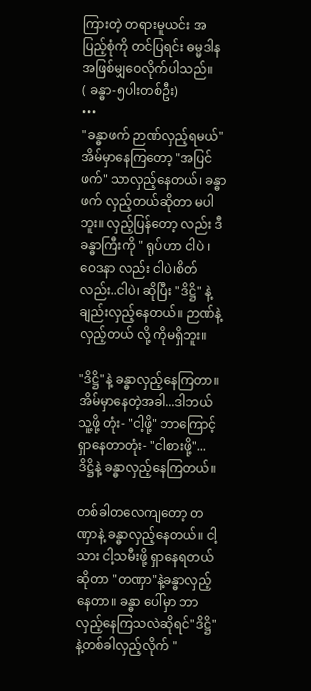ကြားတဲ့ တရားမူယင်း အပြည့်စုံကို တင်ပြရင်း ဓမ္မဒါန အဖြစ်မျှဝေလိုက်ပါသည်။
( ခန္ဓာ-၅ပါးတစ်ဦး)
•••
"ခန္ဓာဖက် ဉာဏ်လှည့်ရမယ်"
အိမ်မှာနေကြတော့ "အပြင်ဖက်" သာလှည့်နေတယ်၊ ခန္ဓာဖက် လှည့်တယ်ဆိုတာ မပါဘူး။ လှည့်ပြန်တော့ လည်း ဒီခန္ဓာကြီးကို " ရုပ်ဟာ ငါပဲ ၊ ဝေဒနာ လည်း ငါပဲ၊စိတ်လည်း..ငါပဲ၊ ဆိုပြီး "ဒိဋ္ဌိ" နဲ့ချည်းလှည့်နေတယ်။ ဉာဏ်နဲ့လှည့်တယ် လို့ ကိုမရှိဘူး။

"ဒိဋ္ဌိ"နဲ့ ခန္ဓာလှည့်နေကြတာ။ အိမ်မှာနေတဲ့အခါ...ဒါဘယ်သူ့ဖို့ တုံး- "ငါ့ဖို့" ဘာကြောင့်ရှာနေတာတုံး- "ငါစားဖို့"... ဒိဋ္ဌိနဲ့ ခန္ဓာလှည့်နေကြတယ်။

တစ်ခါတလေကျတော့ တဏှာနဲ့ ခန္ဓာလှည့်နေတယ်။ ငါ့သား ငါ့သမီးဖို့ ရှာနေရတယ်ဆိုတာ "တဏှာ"နဲ့ခန္ဓာလှည့်နေတာ။ ခန္ဓာ ပေါ်မှာ ဘာလှည့်နေကြသလဲဆိုရင်"ဒိဋ္ဌိ"နဲ့တစ်ခါလှည့်လိုက် "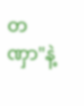တဏှာ"နဲ့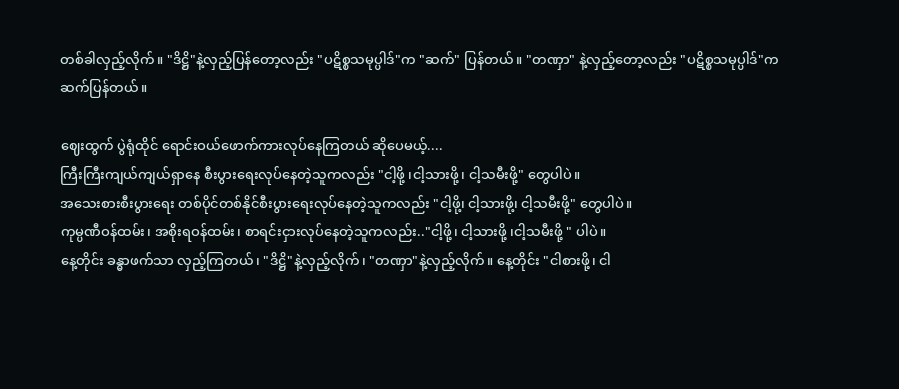တစ်ခါလှည့်လိုက်။ "ဒိဋ္ဌိ"နဲ့လှည့်ပြန်တော့လည်း "ပဋိစ္စသမုပ္ပါဒ်"က "ဆက်" ပြန်တယ်။ "တဏှာ" နဲ့လှည့်တော့လည်း "ပဋိစ္စသမုပ္ပါဒ်"က ဆက်ပြန်တယ်။

ဈေးထွက် ပွဲရုံထိုင် ရောင်းဝယ်ဖောက်ကားလုပ်နေကြတယ် ဆိုပေမယ့်....
ကြီးကြီးကျယ်ကျယ်ရှာနေ စီးပွားရေးလုပ်နေတဲ့သူကလည်း "ငါ့ဖို့ ၊ငါ့သားဖို့၊ ငါ့သမီးဖို့" တွေပါပဲ။
အသေးစားစီးပွားရေး တစ်ပိုင်တစ်နိုင်စီးပွားရေးလုပ်နေတဲ့သူကလည်း "ငါ့ဖို၊့ ငါ့သားဖို၊့ ငါ့သမီးဖို့" တွေပါပဲ။
ကုမ္ပဏီဝန်ထမ်း၊ အစိုးရဝန်ထမ်း၊ စာရင်းငှားလုပ်နေတဲ့သူကလည်း.."ငါ့ဖို့၊ ငါ့သားဖို့ ၊ငါ့သမီးဖို့ " ပါပဲ။
နေ့တိုင်း ခန္ဓာဖက်သာ လှည့်ကြတယ်၊ "ဒိဋ္ဌိ"နဲ့လှည့်လိုက်၊ "တဏှာ"နဲ့လှည့်လိုက်။ နေ့တိုင်း "ငါစားဖို့၊ ငါ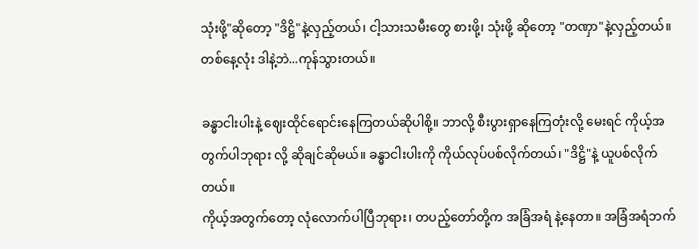သုံးဖို့"ဆိုတော့ "ဒိဋ္ဌိ"နဲ့လှည့်တယ်၊ ငါ့သားသမီးတွေ စားဖို့၊ သုံးဖို့ ဆိုတော့ "တဏှာ"နဲ့လှည့်တယ်။ တစ်နေ့လုံး ဒါနဲ့ဘဲ...ကုန်သွားတယ်။

ခန္ဓာငါးပါးနဲ့ ဈေးထိုင်ရောင်းနေကြတယ်ဆိုပါစို့။ ဘာလို့ စီးပွားရှာနေကြတုံးလို့ မေးရင် ကိုယ့်အတွက်ပါဘုရား လို့ ဆိုချင်ဆိုမယ်။ ခန္ဓာငါးပါးကို ကိုယ်လုပ်ပစ်လိုက်တယ်၊ "ဒိဋ္ဌိ"နဲ့ ယူပစ်လိုက်တယ်။
ကိုယ့်အတွက်တော့ လုံလောက်ပါပြီဘုရား၊ တပည့်တော်တို့က အခြံအရံ နဲ့နေတာ။ အခြံအရံဘက်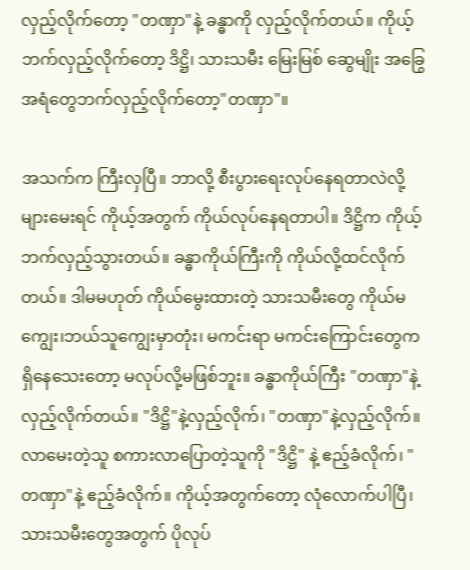လှည့်လိုက်တော့ "တဏှာ"နဲ့ ခန္ဓာကို လှည့်လိုက်တယ်။ ကိုယ့်ဘက်လှည့်လိုက်တော့ ဒိဋ္ဌိ၊ သားသမီး မြေးမြစ် ဆွေမျိုး အခြွေအရံတွေဘက်လှည့်လိုက်တော့"တဏှာ"။

အသက်က ကြီးလှပြီ။ ဘာလို့ စီးပွားရေးလုပ်နေရတာလဲလို့များမေးရင် ကိုယ့်အတွက် ကိုယ်လုပ်နေရတာပါ။ ဒိဋ္ဌိက ကိုယ့်ဘက်လှည့်သွားတယ်။ ခန္ဓာကိုယ်ကြီးကို ကိုယ်လို့ထင်လိုက်တယ်။ ဒါမမဟုတ် ကိုယ်မွေးထားတဲ့ သားသမီးတွေ ကိုယ်မကျွေး၊ဘယ်သူကျွေးမှာတုံး၊ မကင်းရာ မကင်းကြောင်းတွေက ရှိနေသေးတော့ မလုပ်လို့မဖြစ်ဘူး။ ခန္ဓာကိုယ်ကြီး "တဏှာ"နဲ့ လှည့်လိုက်တယ်။ "ဒိဋ္ဌိ"နဲ့လှည့်လိုက်၊ "တဏှာ"နဲ့လှည့်လိုက်။ လာမေးတဲ့သူ စကားလာပြောတဲ့သူကို "ဒိဋ္ဌိ" နဲ့ ဧည့်ခံလိုက်၊ "တဏှာ"နဲ့ ဧည့်ခံလိုက်။ ကိုယ့်အတွက်တော့ လုံလောက်ပါပြီ၊ သားသမီးတွေအတွက် ပိုလုပ်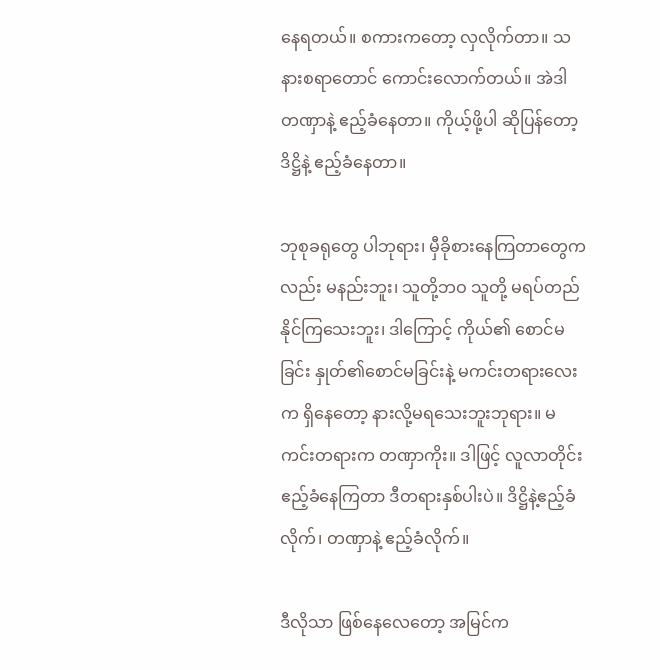နေရတယ်။ စကားကတော့ လှလိုက်တာ။ သနားစရာတောင် ကောင်းလောက်တယ်။ အဲဒါ တဏှာနဲ့ ဧည့်ခံနေတာ။ ကိုယ့်ဖို့ပါ ဆိုပြန်တော့ ဒိဋ္ဌိနဲ့ ဧည့်ခံနေတာ။

ဘုစုခရုတွေ ပါဘုရား၊ မှီခိုစားနေကြတာတွေကလည်း မနည်းဘူး၊ သူတို့ဘဝ သူတို့ မရပ်တည်နိုင်ကြသေးဘူး၊ ဒါကြောင့် ကိုယ်၏ စောင်မခြင်း နှုတ်၏စောင်မခြင်းနဲ့ မကင်းတရားလေးက ရှိနေတော့ နားလို့မရသေးဘူးဘုရား။ မကင်းတရားက တဏှာကိုး။ ဒါဖြင့် လူလာတိုင်း ဧည့်ခံနေကြတာ ဒီတရားနှစ်ပါးပဲ။ ဒိဋ္ဌိနဲ့ဧည့်ခံလိုက်၊ တဏှာနဲ့ ဧည့်ခံလိုက်။

ဒီလိုသာ ဖြစ်နေလေတော့ အမြင်က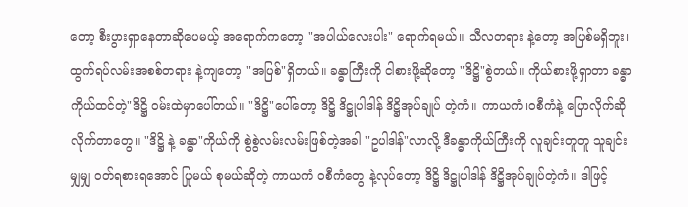တော့ စီးပွားရှာနေတာဆိုပေမယ့် အရောက်ကတော့ "အပါယ်လေးပါး" ရောက်ရမယ်။ သီလတရား နဲ့တော့ အပြစ်မရှိဘူး၊ ထွက်ရပ်လမ်းအစစ်တရား နဲ့ကျတော့ "အပြစ်"ရှိတယ်။ ခန္ဓာကြီးကို ငါစားဖို့ဆိုတော့ "ဒိဋ္ဌိ"စွဲတယ်။ ကိုယ်စားဖို့ရှာတာ ခန္ဓာ ကိုယ်ထင်တဲ့"ဒိဋ္ဌိ ဝမ်းထဲမှာပေါ်တယ်။ "ဒိဋ္ဌိ"ပေါ်တော့ ဒိဋ္ဌိ ဒိဋ္ဌုပါဒါန် ဒိဋ္ဌိအုပ်ချုပ် တဲ့ကံ။ ကာယကံ၊ဝစီကံနဲ့ ပြောလိုက်ဆိုလိုက်တာတွေ။ "ဒိဋ္ဌိ နဲ့ ခန္ဓာ"ကိုယ်ကို စွဲစွဲလမ်းလမ်းဖြစ်တဲ့အခါ "ဥပါဒါန်"လာလို့ ဒီခန္ဓာကိုယ်ကြီးကို လူချင်းတူတူ သူချင်းမျှမျှ ဝတ်ရစားရအောင် ပြုမယ် စုမယ်ဆိုတဲ့ ကာယကံ ဝစီကံတွေ နဲ့လုပ်တော့ ဒိဋ္ဌိ ဒိဋ္ဌုပါဒါန် ဒိဋ္ဌိအုပ်ချုပ်တဲ့ကံ။ ဒါဖြင့်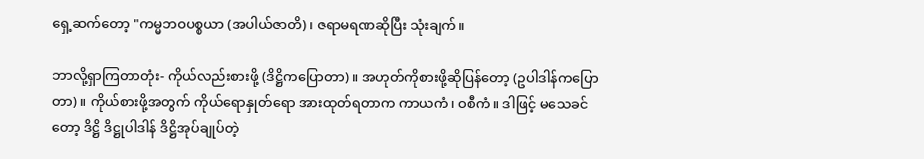ရှေ့ဆက်တော့ "ကမ္မဘဝပစ္စယာ (အပါယ်ဇာတိ)၊ ဇရာမရဏဆိုပြီး သုံးချက်။

ဘာလို့ရှာကြတာတုံး- ကိုယ်လည်းစားဖို့ (ဒိဋ္ဌိကပြောတာ)။ အဟုတ်ကိုစားဖို့ဆိုပြန်တော့ (ဥပါဒါန်ကပြောတာ)။ ကိုယ်စားဖို့အတွက် ကိုယ်ရောနှုတ်ရော အားထုတ်ရတာက ကာယကံ၊ ဝစီကံ။ ဒါဖြင့် မသေခင်တော့ ဒိဋ္ဌိ ဒိဋ္ဌုပါဒါန် ဒိဋ္ဌိအုပ်ချုပ်တဲ့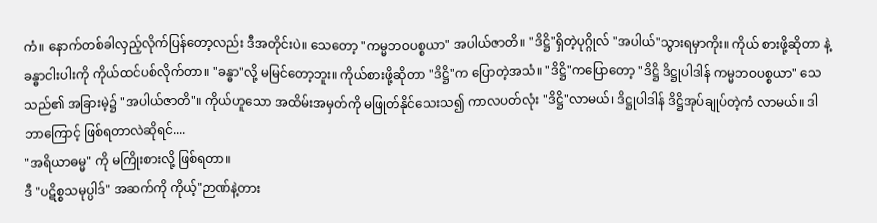ကံ။ နောက်တစ်ခါလှည့်လိုက်ပြန်တော့လည်း ဒီအတိုင်းပဲ။ သေတော့ "ကမ္မဘဝပစ္စယာ" အပါယ်ဇာတိ။ "ဒိဋ္ဌိ"ရှိတဲ့ပုဂ္ဂိုလ် "အပါယ်"သွားရမှာကိုး။ ကိုယ် စားဖို့ဆိုတာ နဲ့ ခန္ဓာငါးပါးကို ကိုယ်ထင်ပစ်လိုက်တာ။ "ခန္ဓာ"လို့ မမြင်တော့ဘူး။ ကိုယ်စားဖို့ဆိုတာ "ဒိဋ္ဌိ"က ပြောတဲ့အသံ။ "ဒိဋ္ဌိ"ကပြောတော့ "ဒိဋ္ဌိ ဒိဋ္ဌုပါဒါန် ကမ္မဘဝပစ္စယာ" သေသည်၏ အခြားမဲ့၌ "အပါယ်ဇာတိ"။ ကိုယ်ဟူသော အထိမ်းအမှတ်ကို မဖြုတ်နိုင်သေးသ၍ ကာလပတ်လုံး "ဒိဋ္ဌိ"လာမယ်၊ ဒိဋ္ဌုပါဒါန် ဒိဋ္ဌိအုပ်ချုပ်တဲ့ကံ လာမယ်။ ဒါဘာကြောင့် ဖြစ်ရတာလဲဆိုရင်....
"အရိယာဓမ္မ" ကို မကြိုးစားလို့ ဖြစ်ရတာ။
ဒီ "ပဋိစ္စသမုပ္ပါဒ်" အဆက်ကို ကိုယ့်"ဉာဏ်နဲ့တား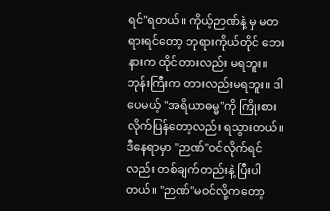ရင်"ရတယ်။ ကိုယ့်ဉာဏ်နဲ့ မှ မတရားရင်တော့ ဘုရားကိုယ်တိုင် ဘေးနားက ထိုင်တားလည်း မရဘူး။ ဘုန်းကြီးက တားလည်းမရဘူး။ ဒါပေမယ့် "အရိယာဓမ္မ"ကို ကြိုးစားလိုက်ပြန်တော့လည်း ရသွားတယ်။ ဒီနေရာမှာ "ဉာဏ်"ဝင်လိုက်ရင်လည်း တစ်ချက်တည်းနဲ့ ပြီးပါတယ်။ "ဉာဏ်"မဝင်လို့ကတော့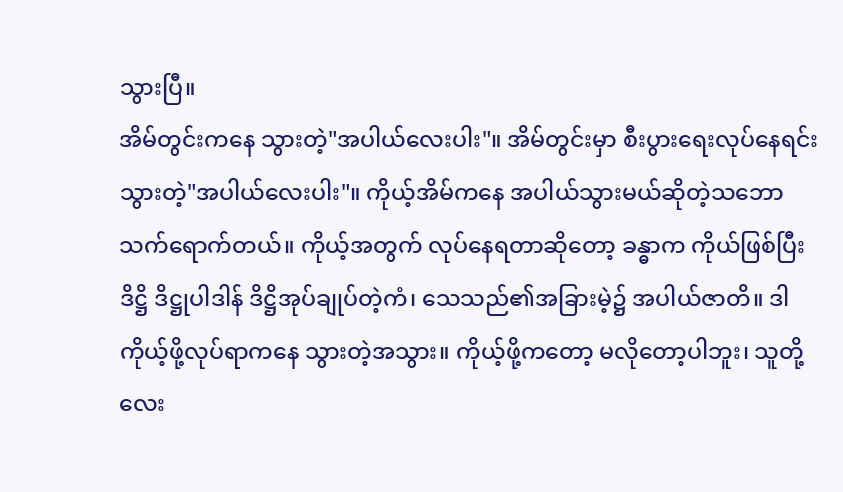သွားပြီ။
အိမ်တွင်းကနေ သွားတဲ့"အပါယ်လေးပါး"။ အိမ်တွင်းမှာ စီးပွားရေးလုပ်နေရင်း သွားတဲ့"အပါယ်လေးပါး"။ ကိုယ့်အိမ်ကနေ အပါယ်သွားမယ်ဆိုတဲ့သဘော သက်ရောက်တယ်။ ကိုယ့်အတွက် လုပ်နေရတာဆိုတော့ ခန္ဓာက ကိုယ်ဖြစ်ပြီး ဒိဋ္ဌိ ဒိဋ္ဌုပါဒါန် ဒိဋ္ဌိအုပ်ချုပ်တဲ့ကံ၊ သေသည်၏အခြားမဲ့၌ အပါယ်ဇာတိ။ ဒါ ကိုယ့်ဖို့လုပ်ရာကနေ သွားတဲ့အသွား။ ကိုယ့်ဖို့ကတော့ မလိုတော့ပါဘူး၊ သူတို့လေး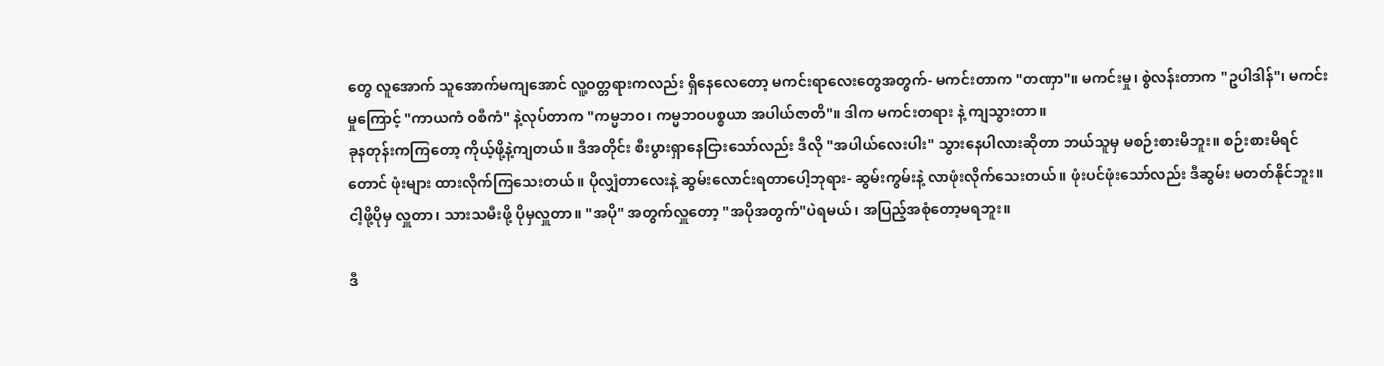တွေ လူအောက် သူအောက်မကျအောင် လူ့ဝတ္တရားကလည်း ရှိနေလေတော့ မကင်းရာလေးတွေအတွက်- မကင်းတာက "တဏှာ"။ မကင်းမှု၊ စွဲလန်းတာက "ဥပါဒါန်"၊ မကင်းမှုကြောင့် "ကာယကံ ဝစီကံ" နဲ့လုပ်တာက "ကမ္မဘဝ၊ ကမ္မဘဝပစ္စယာ အပါယ်ဇာတိ"။ ဒါက မကင်းတရား နဲ့ ကျသွားတာ။
ခုနတုန်းကကြတော့ ကိုယ့်ဖို့နဲ့ကျတယ်။ ဒီအတိုင်း စီးပွားရှာနေငြားသော်လည်း ဒီလို "အပါယ်လေးပါး" သွားနေပါလားဆိုတာ ဘယ်သူမှ မစဉ်းစားမိဘူး။ စဉ်းစားမိရင်တောင် ဖုံးများ ထားလိုက်ကြသေးတယ်။ ပိုလျှံတာလေးနဲ့ ဆွမ်းလောင်းရတာပေါ့ဘုရား- ဆွမ်းကွမ်းနဲ့ လာဖုံးလိုက်သေးတယ်။ ဖုံးပင်ဖုံးသော်လည်း ဒီဆွမ်း မတတ်နိုင်ဘူး။ ငါ့ဖို့ပိုမှ လှူတာ၊ သားသမီးဖို့ ပိုမှလှူတာ။ "အပို" အတွက်လှူတော့ "အပိုအတွက်"ပဲရမယ်၊ အပြည့်အစုံတော့မရဘူး။

ဒီ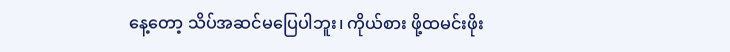နေ့တော့ သိပ်အဆင်မပြေပါဘူး၊ ကိုယ်စား ဖို့ထမင်းဖိုး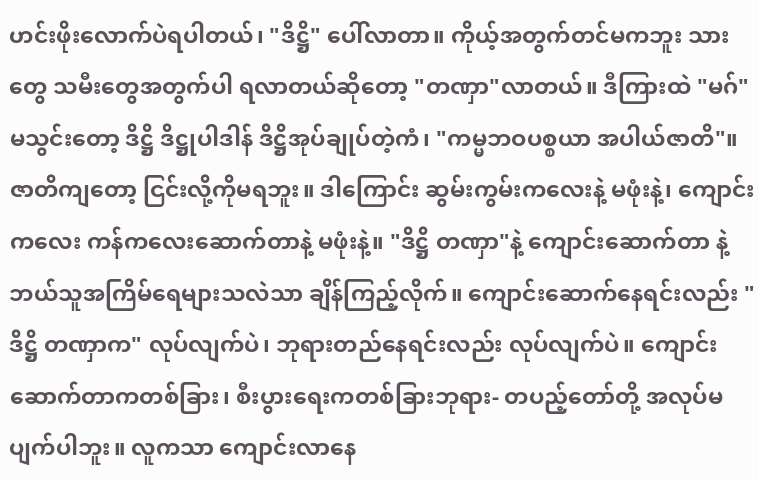ဟင်းဖိုးလောက်ပဲရပါတယ်၊ "ဒိဋ္ဌိ" ပေါ်လာတာ။ ကိုယ့်အတွက်တင်မကဘူး သားတွေ သမီးတွေအတွက်ပါ ရလာတယ်ဆိုတော့ "တဏှာ"လာတယ်။ ဒီကြားထဲ "မဂ်" မသွင်းတော့ ဒိဋ္ဌိ ဒိဋ္ဌုပါဒါန် ဒိဋ္ဌိအုပ်ချုပ်တဲ့ကံ၊ "ကမ္မဘဝပစ္စယာ အပါယ်ဇာတိ"။ ဇာတိကျတော့ ငြင်းလို့ကိုမရဘူး။ ဒါကြောင်း ဆွမ်းကွမ်းကလေးနဲ့ မဖုံးနဲ့၊ ကျောင်းကလေး ကန်ကလေးဆောက်တာနဲ့ မဖုံးနဲ့။ "ဒိဋ္ဌိ တဏှာ"နဲ့ ကျောင်းဆောက်တာ နဲ့ ဘယ်သူအကြိမ်ရေများသလဲသာ ချိန်ကြည့်လိုက်။ ကျောင်းဆောက်နေရင်းလည်း "ဒိဋ္ဌိ တဏှာက" လုပ်လျက်ပဲ၊ ဘုရားတည်နေရင်းလည်း လုပ်လျက်ပဲ။ ကျောင်းဆောက်တာကတစ်ခြား၊ စီးပွားရေးကတစ်ခြားဘုရား- တပည့်တော်တို့ အလုပ်မပျက်ပါဘူး။ လူကသာ ကျောင်းလာနေ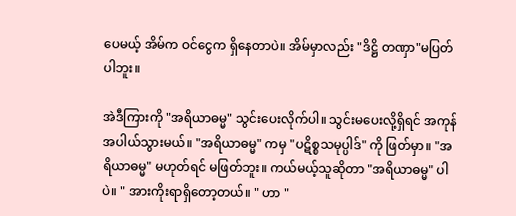ပေမယ့် အိမ်က ဝင်ငွေက ရှိနေတာပဲ။ အိမ်မှာလည်း "ဒိဋ္ဌိ တဏှာ"မပြတ်ပါဘူး။

အဲဒီကြားကို "အရိယာဓမ္မ" သွင်းပေးလိုက်ပါ။ သွင်းမပေးလို့ရှိရင် အကုန် အပါယ်သွားမယ်။ "အရိယာဓမ္မ" ကမှ "ပဋိစ္စသမုပ္ပါဒ်" ကို ဖြတ်မှာ။ "အရိယာဓမ္မ" မဟုတ်ရင် မဖြတ်ဘူး။ ကယ်မယ့်သူဆိုတာ "အရိယာဓမ္မ" ပါပဲ။ " အားကိုးရာရှိတော့တယ်။ " ဟာ "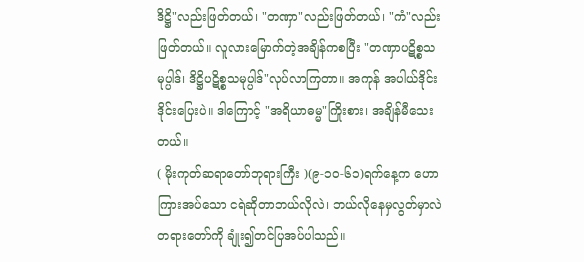ဒိဋ္ဌိ"လည်းဖြတ်တယ်၊ "တဏှာ"လည်းဖြတ်တယ်၊ "ကံ"လည်းဖြတ်တယ်။ လူလားမြောက်တဲ့အချိန်ကစပြီး "တဏှာပဋိစ္စသမုပ္ပါဒ်၊ ဒိဋ္ဌိပဋိစ္စသမုပ္ပါဒ်"လုပ်လာကြတာ။ အကုန် အပါယ်ဒိုင်းဒိုင်းပြေးပဲ။ ဒါကြောင့် "အရိယာဓမ္မ"ကြိုးစား၊ အချိန်မီသေးတယ်။
( မိုးကုတ်ဆရာတော်ဘုရားကြီး )(၉-၁၀-၆၁)ရက်နေ့က ဟောကြားအပ်သော ငရဲဆိုတာဘယ်လိုလဲ၊ ဘယ်လိုနေမှလွတ်မှာလဲ တရားတော်ကို ချုံး၍တင်ပြအပ်ပါသည်။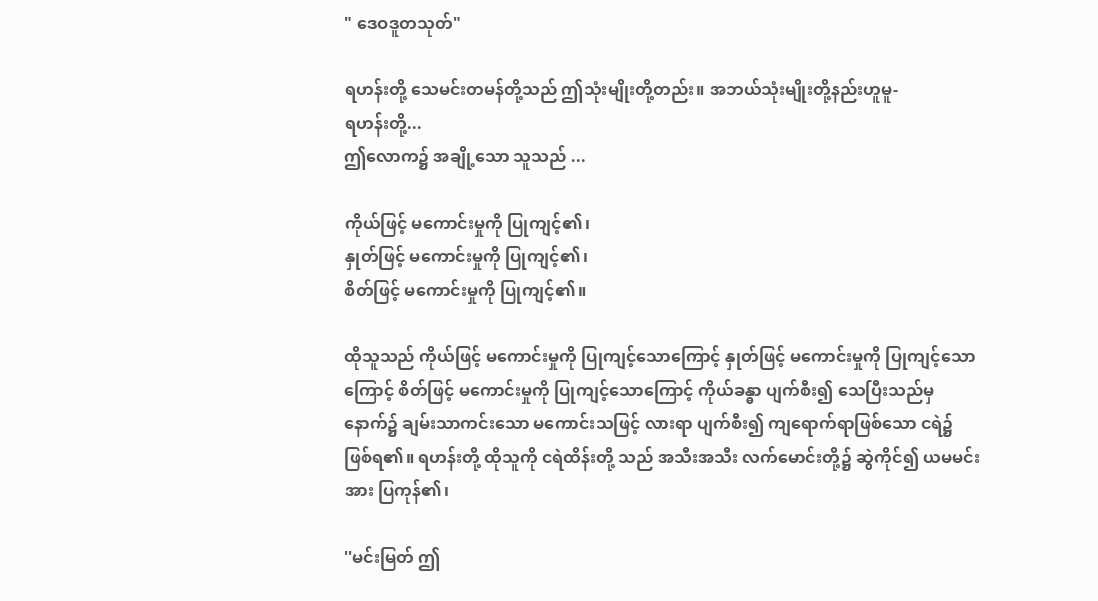" ဒေဝဒူတသုတ်"

ရဟန်းတို့ သေမင်းတမန်တို့သည် ဤသုံးမျိုးတို့တည်း။ အဘယ်သုံးမျိုးတို့နည်းဟူမူ-
ရဟန်းတို့...
ဤလောက၌ အချို့သော သူသည် ...

ကိုယ်ဖြင့် မကောင်းမှုကို ပြုကျင့်၏၊
နှုတ်ဖြင့် မကောင်းမှုကို ပြုကျင့်၏၊
စိတ်ဖြင့် မကောင်းမှုကို ပြုကျင့်၏။

ထိုသူသည် ကိုယ်ဖြင့် မကောင်းမှုကို ပြုကျင့်သောကြောင့် နှုတ်ဖြင့် မကောင်းမှုကို ပြုကျင့်သောကြောင့် စိတ်ဖြင့် မကောင်းမှုကို ပြုကျင့်သောကြောင့် ကိုယ်ခန္ဓာ ပျက်စီး၍ သေပြီးသည်မှ နောက်၌ ချမ်းသာကင်းသော မကောင်းသဖြင့် လားရာ ပျက်စီး၍ ကျရောက်ရာဖြစ်သော ငရဲ၌ ဖြစ်ရ၏။ ရဟန်းတို့ ထိုသူကို ငရဲထိန်းတို့ သည် အသီးအသီး လက်မောင်းတို့၌ ဆွဲကိုင်၍ ယမမင်းအား ပြကုန်၏၊

''မင်းမြတ် ဤ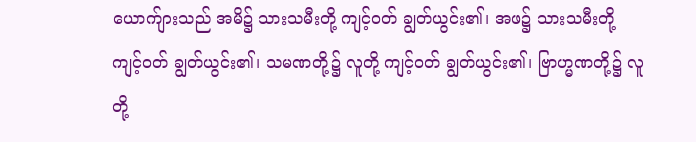ယောက်ျားသည် အမိ၌ သားသမီးတို့ ကျင့်ဝတ် ချွတ်ယွင်း၏၊ အဖ၌ သားသမီးတို့ ကျင့်ဝတ် ချွတ်ယွင်း၏၊ သမဏတို့၌ လူတို့ ကျင့်ဝတ် ချွတ်ယွင်း၏၊ ဗြာဟ္မဏတို့၌ လူတို့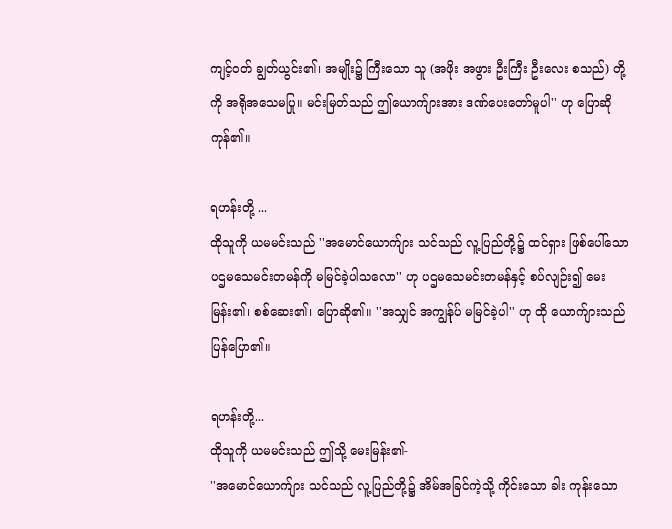ကျင့်ဝတ် ချွတ်ယွင်း၏၊ အမျိုး၌ ကြီးသော သူ (အဖိုး အဖွား ဦးကြီး ဦးလေး စသည်) တို့ကို အရိုအသေမပြု။ မင်းမြတ်သည် ဤယောက်ျားအား ဒဏ်ပေးတော်မူပါ'' ဟု ပြောဆိုကုန်၏။

ရဟန်းတို့ ...
ထိုသူကို ယမမင်းသည် ''အမောင်ယောက်ျား သင်သည် လူ့ပြည်တို့၌ ထင်ရှား ဖြစ်ပေါ်သော ပဌမသေမင်းတမန်ကို မမြင်ခဲ့ပါသလော'' ဟု ပဌမသေမင်းတမန်နှင့် စပ်လျဉ်း၍ မေးမြန်း၏၊ စစ်ဆေး၏၊ ပြောဆို၏။ ''အသျှင် အကျွန်ုပ် မမြင်ခဲ့ပါ'' ဟု ထို ယောက်ျားသည် ပြန်ပြော၏။

ရဟန်းတို့...
ထိုသူကို ယမမင်းသည် ဤသို့ မေးမြန်း၏-
''အမောင်ယောက်ျား သင်သည် လူ့ပြည်တို့၌ အိမ်အခြင်ကဲ့သို့ ကိုင်းသော ခါး ကုန်းသော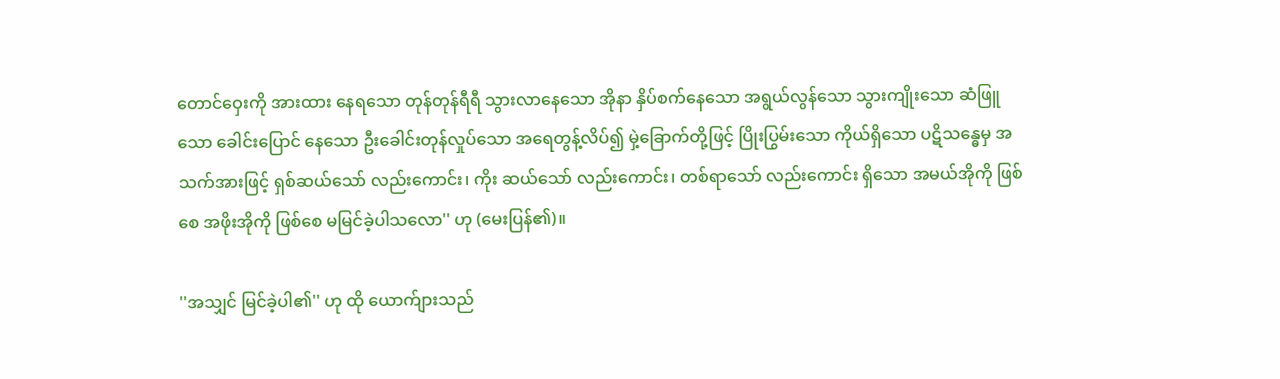တောင်ဝှေးကို အားထား နေရသော တုန်တုန်ရီရီ သွားလာနေသော အိုနာ နှိပ်စက်နေသော အရွယ်လွန်သော သွားကျိုးသော ဆံဖြူသော ခေါင်းပြောင် နေသော ဦးခေါင်းတုန်လှုပ်သော အရေတွန့်လိပ်၍ မှဲ့ခြောက်တို့ဖြင့် ပြိုးပြွမ်းသော ကိုယ်ရှိသော ပဋိသန္ဓေမှ အသက်အားဖြင့် ရှစ်ဆယ်သော် လည်းကောင်း၊ ကိုး ဆယ်သော် လည်းကောင်း၊ တစ်ရာသော် လည်းကောင်း ရှိသော အမယ်အိုကို ဖြစ် စေ အဖိုးအိုကို ဖြစ်စေ မမြင်ခဲ့ပါသလော'' ဟု (မေးပြန်၏)။

''အသျှင် မြင်ခဲ့ပါ၏'' ဟု ထို ယောက်ျားသည်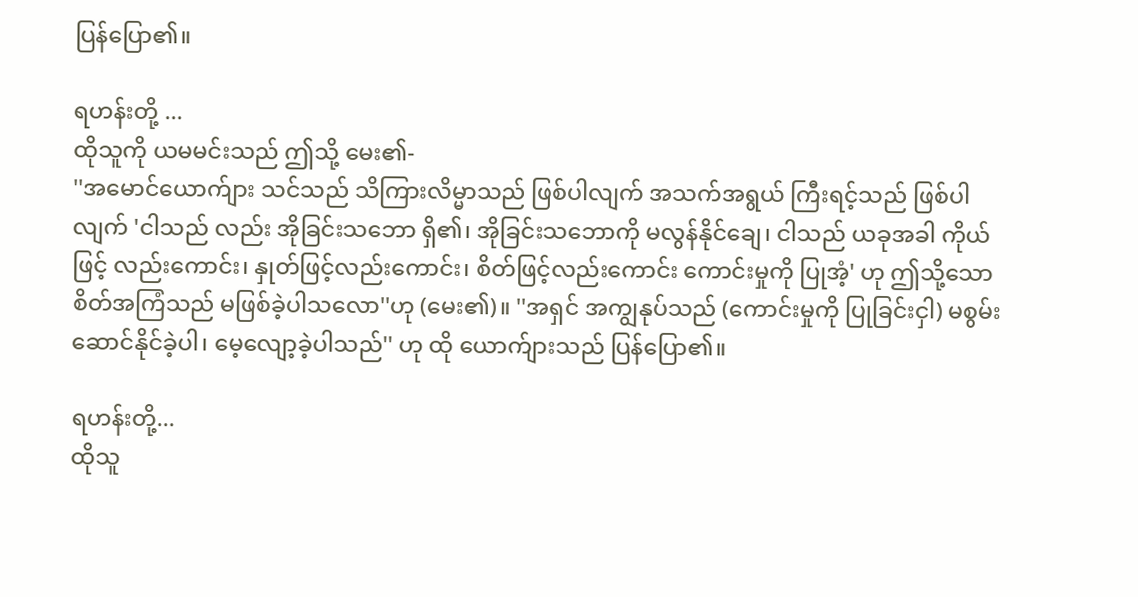ပြန်ပြော၏။

ရဟန်းတို့ ...
ထိုသူကို ယမမင်းသည် ဤသို့ မေး၏-
''အမောင်ယောက်ျား သင်သည် သိကြားလိမ္မာသည် ဖြစ်ပါလျက် အသက်အရွယ် ကြီးရင့်သည် ဖြစ်ပါလျက် 'ငါသည် လည်း အိုခြင်းသဘော ရှိ၏၊ အိုခြင်းသဘောကို မလွန်နိုင်ချေ၊ ငါသည် ယခုအခါ ကိုယ်ဖြင့် လည်းကောင်း၊ နှုတ်ဖြင့်လည်းကောင်း၊ စိတ်ဖြင့်လည်းကောင်း ကောင်းမှုကို ပြုအံ့' ဟု ဤသို့သော စိတ်အကြံသည် မဖြစ်ခဲ့ပါသလော''ဟု (မေး၏)။ ''အရှင် အကျွနုပ်သည် (ကောင်းမှုကို ပြုခြင်းငှါ) မစွမ်းဆောင်နိုင်ခဲ့ပါ၊ မေ့လျော့ခဲ့ပါသည်'' ဟု ထို ယောက်ျားသည် ပြန်ပြော၏။

ရဟန်းတို့...
ထိုသူ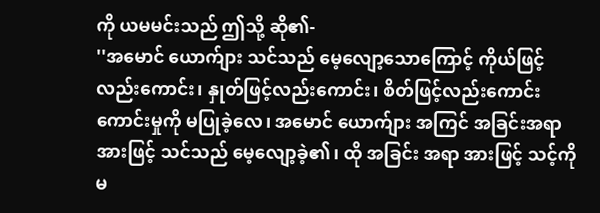ကို ယမမင်းသည် ဤသို့ ဆို၏-
''အမောင် ယောက်ျား သင်သည် မေ့လျော့သောကြောင့် ကိုယ်ဖြင့် လည်းကောင်း၊ နှုတ်ဖြင့်လည်းကောင်း၊ စိတ်ဖြင့်လည်းကောင်း ကောင်းမှုကို မပြုခဲ့လေ၊ အမောင် ယောက်ျား အကြင် အခြင်းအရာအားဖြင့် သင်သည် မေ့လျော့ခဲ့၏၊ ထို အခြင်း အရာ အားဖြင့် သင့်ကို မ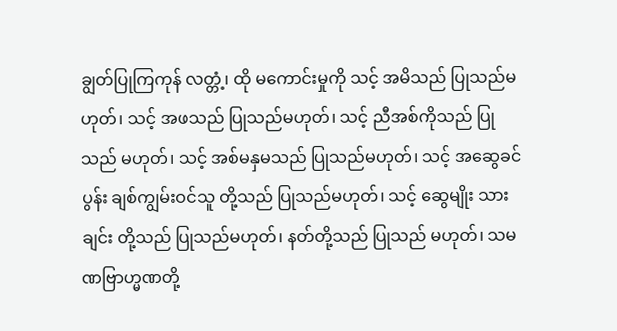ချွတ်ပြုကြကုန် လတ္တံ့၊ ထို မကောင်းမှုကို သင့် အမိသည် ပြုသည်မဟုတ်၊ သင့် အဖသည် ပြုသည်မဟုတ်၊ သင့် ညီအစ်ကိုသည် ပြုသည် မဟုတ်၊ သင့် အစ်မနှမသည် ပြုသည်မဟုတ်၊ သင့် အဆွေခင်ပွန်း ချစ်ကျွမ်းဝင်သူ တို့သည် ပြုသည်မဟုတ်၊ သင့် ဆွေမျိုး သားချင်း တို့သည် ပြုသည်မဟုတ်၊ နတ်တို့သည် ပြုသည် မဟုတ်၊ သမဏဗြာဟ္မဏတို့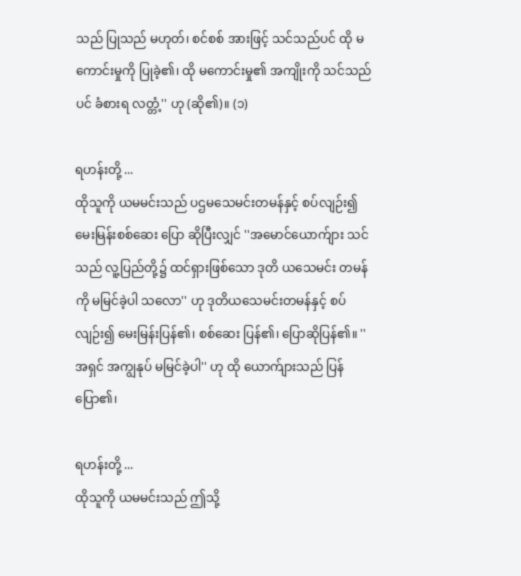သည် ပြုသည် မဟုတ်၊ စင်စစ် အားဖြင့် သင်သည်ပင် ထို မကောင်းမှုကို ပြုခဲ့၏၊ ထို မကောင်းမှု၏ အကျိုးကို သင်သည်ပင် ခံစားရ လတ္တံ့'' ဟု (ဆို၏)။ (၁)

ရဟန်းတို့ ...
ထိုသူကို ယမမင်းသည် ပဌမသေမင်းတမန်နှင့် စပ်လျဉ်း၍ မေးမြန်းစစ်ဆေး ပြော ဆိုပြီးလျှင် ''အမောင်ယောက်ျား သင်သည် လူ့ပြည်တို့၌ ထင်ရှားဖြစ်သော ဒုတိ ယသေမင်း တမန်ကို မမြင်ခဲ့ပါ သလော'' ဟု ဒုတိယသေမင်းတမန်နှင့် စပ်လျဉ်း၍ မေးမြန်းပြန်၏၊ စစ်ဆေး ပြန်၏၊ ပြောဆိုပြန်၏။ ''အရှင် အကျွနုပ် မမြင်ခဲ့ပါ'' ဟု ထို ယောက်ျားသည် ပြန်ပြော၏၊

ရဟန်းတို့ ...
ထိုသူကို ယမမင်းသည် ဤသို့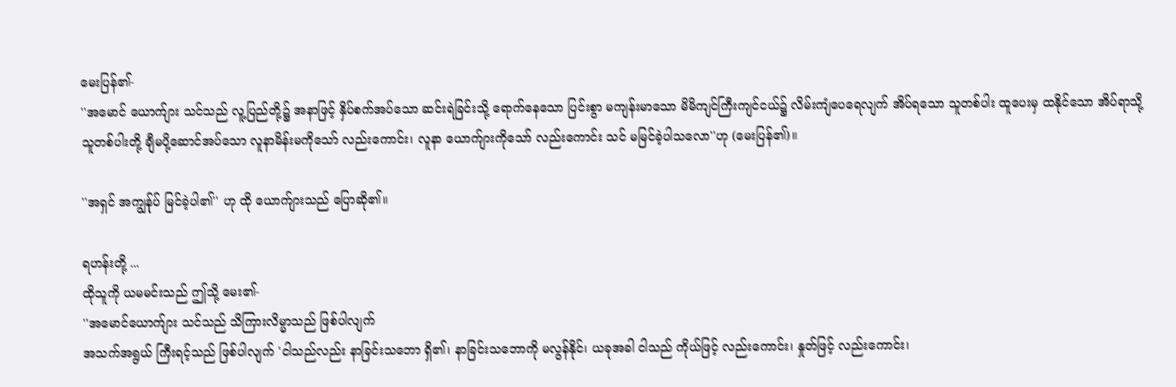မေးပြန်၏-
''အမောင် ယောက်ျား သင်သည် လူ့ပြည်တို့၌ အနာဖြင့် နှိပ်စက်အပ်သော ဆင်းရဲခြင်းသို့ ရောက်နေသော ပြင်းစွာ မကျန်းမာသော မိမိကျင်ကြီးကျင်ငယ်၌ လိမ်းကျံပေရေလျက် အိပ်ရသော သူတစ်ပါး ထူပေးမှ ထနိုင်သော အိပ်ရာသို့ သူတစ်ပါးတို့ ချီမပို့ဆောင်အပ်သော လူနာမိန်းမကိုသော် လည်းကောင်း၊ လူနာ ယောက်ျားကိုသော် လည်းကောင်း သင် မမြင်ခဲ့ပါသလော''ဟု (မေးပြန်၏)။

''အရှင် အကျွန်ုပ် မြင်ခဲ့ပါ၏'' ဟု ထို ယောက်ျားသည် ပြောဆို၏။

ရဟန်းတို့ ...
ထိုသူကို ယမမင်းသည် ဤသို့ မေး၏-
''အမောင်ယောက်ျား သင်သည် သိကြားလိမ္မာသည် ဖြစ်ပါလျက်
အသက်အရွယ် ကြီးရင့်သည် ဖြစ်ပါလျက် 'ငါသည်လည်း နာခြင်းသဘော ရှိ၏၊ နာခြင်းသဘောကို မလွန်နိုင်၊ ယခုအခါ ငါသည် ကိုယ်ဖြင့် လည်းကောင်း၊ နှုတ်ဖြင့် လည်းကောင်း၊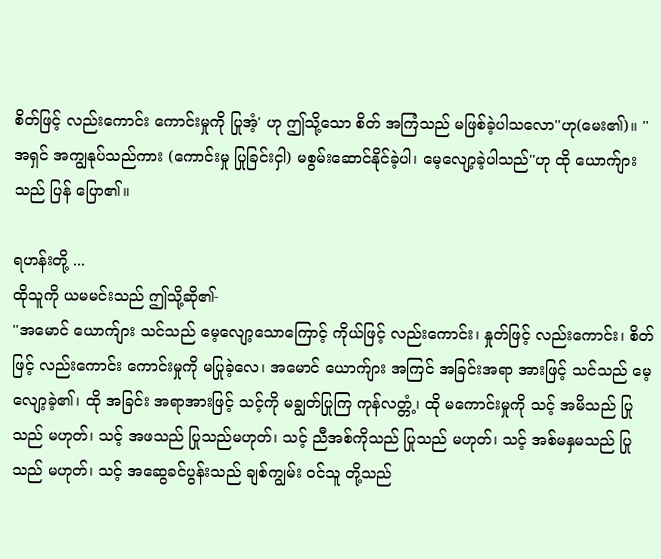စိတ်ဖြင့် လည်းကောင်း ကောင်းမှုကို ပြုအံ့' ဟု ဤသို့သော စိတ် အကြံသည် မဖြစ်ခဲ့ပါသလော''ဟု(မေး၏)။ ''အရှင် အကျွနုပ်သည်ကား (ကောင်းမှု ပြုခြင်းငှါ) မစွမ်းဆောင်နိုင်ခဲ့ပါ၊ မေ့လျော့ခဲ့ပါသည်''ဟု ထို ယောက်ျားသည် ပြန် ပြော၏။

ရဟန်းတို့ ...
ထိုသူကို ယမမင်းသည် ဤသို့ဆို၏-
''အမောင် ယောက်ျား သင်သည် မေ့လျော့သောကြောင့် ကိုယ်ဖြင့် လည်းကောင်း၊ နှုတ်ဖြင့် လည်းကောင်း၊ စိတ်ဖြင့် လည်းကောင်း ကောင်းမှုကို မပြုခဲ့လေ၊ အမောင် ယောက်ျား အကြင် အခြင်းအရာ အားဖြင့် သင်သည် မေ့လျော့ခဲ့၏၊ ထို အခြင်း အရာအားဖြင့် သင့်ကို မချွတ်ပြုကြ ကုန်လတ္တံ့၊ ထို မကောင်းမှုကို သင့် အမိသည် ပြုသည် မဟုတ်၊ သင့် အဖသည် ပြုသည်မဟုတ်၊ သင့် ညီအစ်ကိုသည် ပြုသည် မဟုတ်၊ သင့် အစ်မနှမသည် ပြုသည် မဟုတ်၊ သင့် အဆွေခင်ပွန်းသည် ချစ်ကျွမ်း ဝင်သူ တို့သည်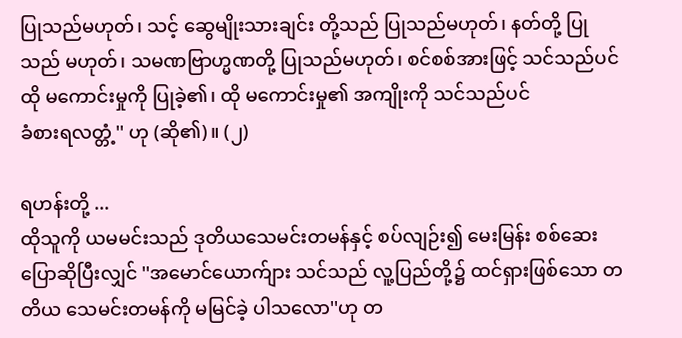ပြုသည်မဟုတ်၊ သင့် ဆွေမျိုးသားချင်း တို့သည် ပြုသည်မဟုတ်၊ နတ်တို့ ပြုသည် မဟုတ်၊ သမဏဗြာဟ္မဏတို့ ပြုသည်မဟုတ်၊ စင်စစ်အားဖြင့် သင်သည်ပင် ထို မကောင်းမှုကို ပြုခဲ့၏၊ ထို မကောင်းမှု၏ အကျိုးကို သင်သည်ပင်
ခံစားရလတ္တံ့'' ဟု (ဆို၏)။ (၂)

ရဟန်းတို့ ...
ထိုသူကို ယမမင်းသည် ဒုတိယသေမင်းတမန်နှင့် စပ်လျဉ်း၍ မေးမြန်း စစ်ဆေး ပြောဆိုပြီးလျှင် ''အမောင်ယောက်ျား သင်သည် လူ့ပြည်တို့၌ ထင်ရှားဖြစ်သော တတိယ သေမင်းတမန်ကို မမြင်ခဲ့ ပါသလော''ဟု တ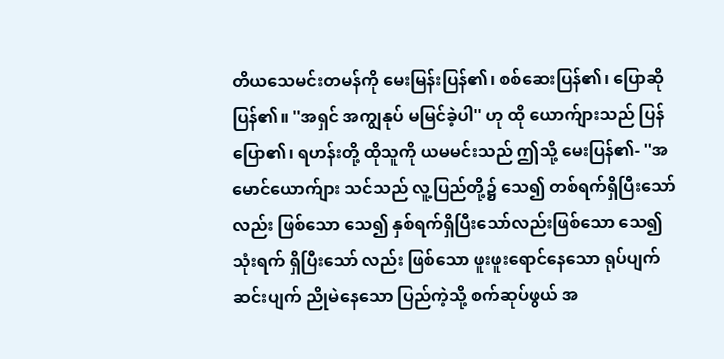တိယသေမင်းတမန်ကို မေးမြန်းပြန်၏၊ စစ်ဆေးပြန်၏၊ ပြောဆိုပြန်၏။ ''အရှင် အကျွနုပ် မမြင်ခဲ့ပါ'' ဟု ထို ယောက်ျားသည် ပြန်ပြော၏၊ ရဟန်းတို့ ထိုသူကို ယမမင်းသည် ဤသို့ မေးပြန်၏- ''အမောင်ယောက်ျား သင်သည် လူ့ပြည်တို့၌ သေ၍ တစ်ရက်ရှိပြီးသော်လည်း ဖြစ်သော သေ၍ နှစ်ရက်ရှိပြီးသော်လည်းဖြစ်သော သေ၍ သုံးရက် ရှိပြီးသော် လည်း ဖြစ်သော ဖူးဖူးရောင်နေသော ရုပ်ပျက် ဆင်းပျက် ညိုမဲနေသော ပြည်ကဲ့သို့ စက်ဆုပ်ဖွယ် အ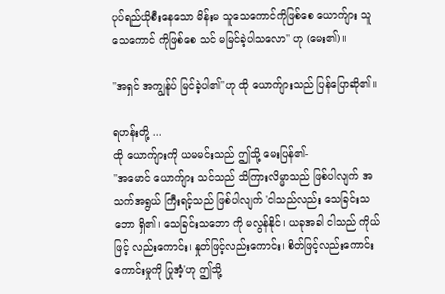ပုပ်ရည်ယိုစီးနေသော မိန်းမ သူသေကောင်ကိုဖြစ်စေ ယောက်ျား သူသေကောင် ကိုဖြစ်စေ သင် မမြင်ခဲ့ပါသလော'' ဟု (မေး၏)။

''အရှင် အကျွန်ုပ် မြင်ခဲ့ပါ၏''ဟု ထို ယောက်ျားသည် ပြန်ပြောဆို၏။

ရဟန်းတို့ ...
ထို ယောက်ျားကို ယမမင်းသည် ဤသို့ မေးပြန်၏-
''အမောင် ယောက်ျား သင်သည် သိကြားလိမ္မာသည် ဖြစ်ပါလျက် အသက်အရွယ် ကြီးရင့်သည် ဖြစ်ပါလျက် 'ငါသည်လည်း သေခြင်းသဘော ရှိ၏၊ သေခြင်းသဘော ကို မလွန်နိုင်၊ ယခုအခါ ငါသည် ကိုယ်ဖြင့် လည်းကောင်း၊ နှုတ်ဖြင့်လည်းကောင်း၊ စိတ်ဖြင့်လည်းကောင်း ကောင်းမှုကို ပြုအံ့'ဟု ဤသို့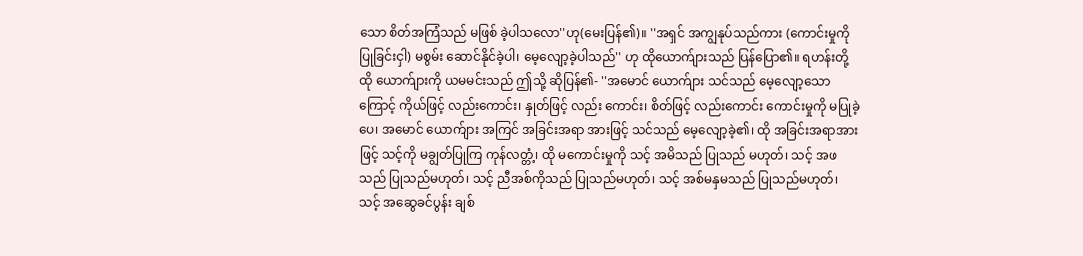သော စိတ်အကြံသည် မဖြစ် ခဲ့ပါသလော''ဟု(မေးပြန်၏)။ ''အရှင် အကျွနုပ်သည်ကား (ကောင်းမှုကို ပြုခြင်းငှါ) မစွမ်း ဆောင်နိုင်ခဲ့ပါ၊ မေ့လျော့ခဲ့ပါသည်'' ဟု ထိုယောက်ျားသည် ပြန်ပြော၏။ ရဟန်းတို့ ထို ယောက်ျားကို ယမမင်းသည် ဤသို့ ဆိုပြန်၏- ''အမောင် ယောက်ျား သင်သည် မေ့လျော့သောကြောင့် ကိုယ်ဖြင့် လည်းကောင်း၊ နှုတ်ဖြင့် လည်း ကောင်း၊ စိတ်ဖြင့် လည်းကောင်း ကောင်းမှုကို မပြုခဲ့ပေ၊ အမောင် ယောက်ျား အကြင် အခြင်းအရာ အားဖြင့် သင်သည် မေ့လျော့ခဲ့၏၊ ထို အခြင်းအရာအားဖြင့် သင့်ကို မချွတ်ပြုကြ ကုန်လတ္တံ့၊ ထို မကောင်းမှုကို သင့် အမိသည် ပြုသည် မဟုတ်၊ သင့် အဖသည် ပြုသည်မဟုတ်၊ သင့် ညီအစ်ကိုသည် ပြုသည်မဟုတ်၊ သင့် အစ်မနှမသည် ပြုသည်မဟုတ်၊ သင့် အဆွေခင်ပွန်း ချစ်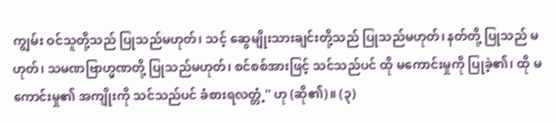ကျွမ်း ဝင်သူတို့သည် ပြုသည်မဟုတ်၊ သင့် ဆွေမျိုးသားချင်းတို့သည် ပြုသည်မဟုတ်၊ နတ်တို့ ပြုသည် မဟုတ်၊ သမဏဗြာဟ္မဏတို့ ပြုသည်မဟုတ်၊ စင်စစ်အားဖြင့် သင်သည်ပင် ထို မကောင်းမှုကို ပြုခဲ့၏၊ ထို မကောင်းမှု၏ အကျိုးကို သင်သည်ပင် ခံစားရလတ္တံ့'' ဟု (ဆို၏)။ (၃)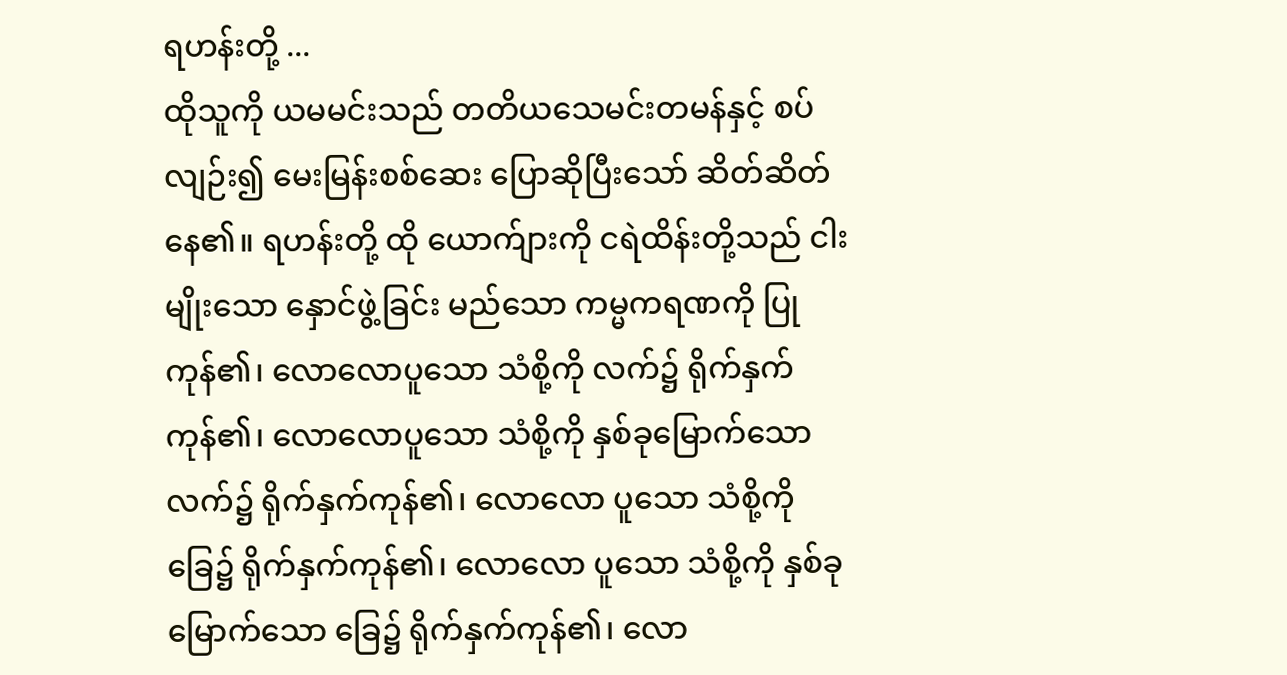ရဟန်းတို့ ...
ထိုသူကို ယမမင်းသည် တတိယသေမင်းတမန်နှင့် စပ်လျဉ်း၍ မေးမြန်းစစ်ဆေး ပြောဆိုပြီးသော် ဆိတ်ဆိတ်နေ၏။ ရဟန်းတို့ ထို ယောက်ျားကို ငရဲထိန်းတို့သည် ငါးမျိုးသော နှောင်ဖွဲ့ခြင်း မည်သော ကမ္မကရဏကို ပြုကုန်၏၊ လောလောပူသော သံစို့ကို လက်၌ ရိုက်နှက် ကုန်၏၊ လောလောပူသော သံစို့ကို နှစ်ခုမြောက်သော လက်၌ ရိုက်နှက်ကုန်၏၊ လောလော ပူသော သံစို့ကို ခြေ၌ ရိုက်နှက်ကုန်၏၊ လောလော ပူသော သံစို့ကို နှစ်ခုမြောက်သော ခြေ၌ ရိုက်နှက်ကုန်၏၊ လော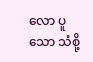လော ပူသော သံစို့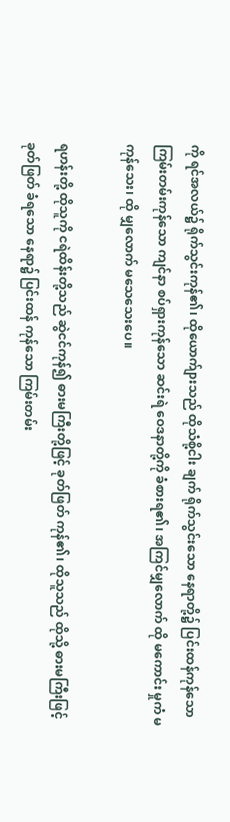ကို ရင်အလယ်၌ ရိုက်သွင်းကုန်၏၊ ထိုယောက်ျားသည် ထိုသံစို့ငါး ချက် ရိုက်သွင်းသော နေရာတို့၌ ပြင်းထန်ကုန်သော ကြမ်းတမ်းကုန်သော ကျင်နာ စပ်ရှားကုန်သော ဆင်းရဲ ဝေဒနာတို့ကို ခံစားရ၏၊ အကြင်မျှလောက် ထို မကောင်း မှုကံ မကုန်သေး၊ ထို မျှလောက် မသေသေးပေ။

ရဟန်းတို့ ထိုသူကို ငရဲထိန်းတို့သည် ဆွဲငင်ကုန်၍ ဓားမကြီးတို့ဖြင့် ခုတ်ဖြတ် ကုန်၏၊ ထိုသူသည် ထိုသို့ ဓားမကြီးဖြင့် ခုတ်ဖြတ် ခံရသော နေရာ၌ ပြင်းထန် ကုန်သော ကြမ်းတမ်း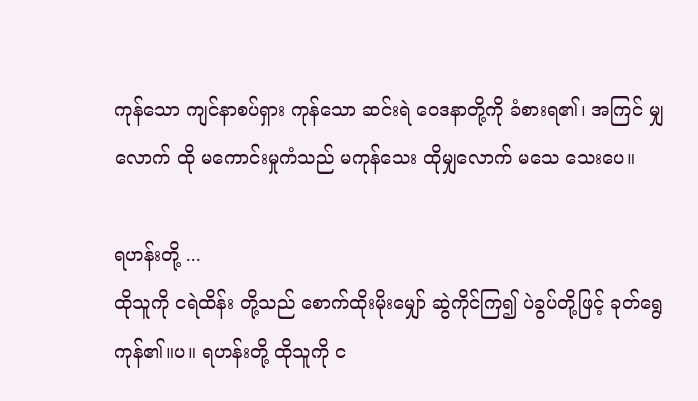ကုန်သော ကျင်နာစပ်ရှား ကုန်သော ဆင်းရဲ ဝေဒနာတို့ကို ခံစားရ၏၊ အကြင် မျှလောက် ထို မကောင်းမှုကံသည် မကုန်သေး ထိုမျှလောက် မသေ သေးပေ။

ရဟန်းတို့ ...
ထိုသူကို ငရဲထိန်း တို့သည် စောက်ထိုးမိုးမျှော် ဆွဲကိုင်ကြ၍ ပဲခွပ်တို့ဖြင့် ခုတ်ရွေ ကုန်၏။ပ။ ရဟန်းတို့ ထိုသူကို င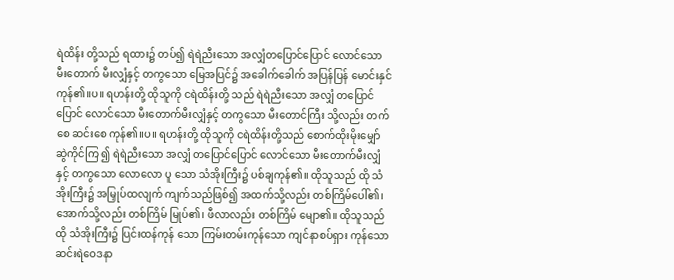ရဲထိန်း တို့သည် ရထား၌ တပ်၍ ရဲရဲညီးသော အလျှံတပြောင်ပြောင် လောင်သော မီးတောက် မီးလျှံနှင့် တကွသော မြေအပြင်၌ အခေါက်ခေါက် အပြန်ပြန် မောင်းနှင်ကုန်၏။ပ။ ရဟန်းတို့ ထိုသူကို ငရဲထိန်းတို့ သည် ရဲရဲညီးသော အလျှံ တပြောင်ပြောင် လောင်သော မီးတောက်မီးလျှံနှင့် တကွသော မီးတောင်ကြီး သို့လည်း တက်စေ ဆင်းစေ ကုန်၏။ပ။ ရဟန်းတို့ ထိုသူကို ငရဲထိန်းတို့သည် စောက်ထိုးမိုးမျှော် ဆွဲကိုင်ကြ ၍ ရဲရဲညီးသော အလျှံ တပြောင်ပြောင် လောင်သော မီးတောက်မီးလျှံနှင့် တကွသော လောလော ပူ သော သံအိုးကြီး၌ ပစ်ချကုန်၏။ ထိုသူသည် ထို သံအိုးကြီး၌ အမြှုပ်ထလျက် ကျက်သည်ဖြစ်၍ အထက်သို့လည်း တစ်ကြိမ်ပေါ်၏၊ အောက်သို့လည်း တစ်ကြိမ် မြုပ်၏၊ ဖီလာလည်း တစ်ကြိမ် မျော၏။ ထိုသူသည် ထို သံအိုးကြီး၌ ပြင်းထန်ကုန် သော ကြမ်းတမ်းကုန်သော ကျင်နာစပ်ရှား ကုန်သော ဆင်းရဲဝေဒနာ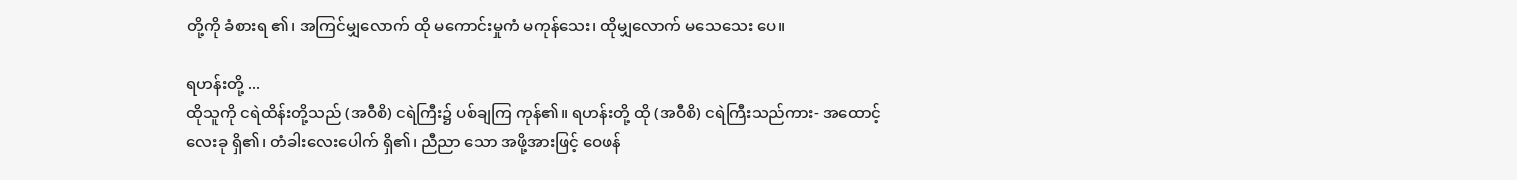တို့ကို ခံစားရ ၏၊ အကြင်မျှလောက် ထို မကောင်းမှုကံ မကုန်သေး၊ ထိုမျှလောက် မသေသေး ပေ။

ရဟန်းတို့ ...
ထိုသူကို ငရဲထိန်းတို့သည် (အဝီစိ) ငရဲကြီး၌ ပစ်ချကြ ကုန်၏။ ရဟန်းတို့ ထို (အဝီစိ) ငရဲကြီးသည်ကား- အထောင့်လေးခု ရှိ၏၊ တံခါးလေးပေါက် ရှိ၏၊ ညီညာ သော အဖို့အားဖြင့် ဝေဖန်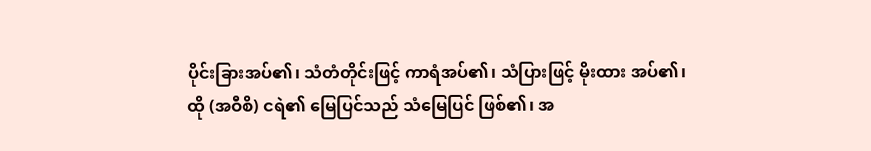ပိုင်းခြားအပ်၏၊ သံတံတိုင်းဖြင့် ကာရံအပ်၏၊ သံပြားဖြင့် မိုးထား အပ်၏၊ ထို (အဝီစိ) ငရဲ၏ မြေပြင်သည် သံမြေပြင် ဖြစ်၏၊ အ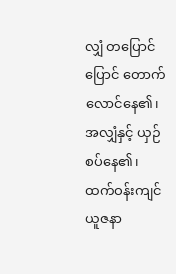လျှံ တပြောင် ပြောင် တောက်လောင်နေ၏၊ အလျှံနှင့် ယှဉ်စပ်နေ၏၊ ထက်ဝန်းကျင် ယူဇနာ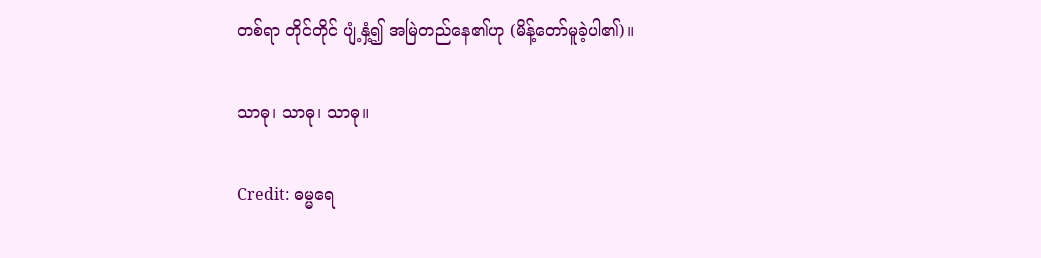တစ်ရာ တိုင်တိုင် ပျံ့နှံ့၍ အမြဲတည်နေ၏ဟု (မိန့်တော်မူခဲ့ပါ၏)။

သာဓု၊ သာဓု၊ သာဓု။

Credit: ဓမ္မရေ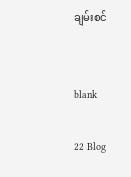ချမ်းစင်


blank

22 Blog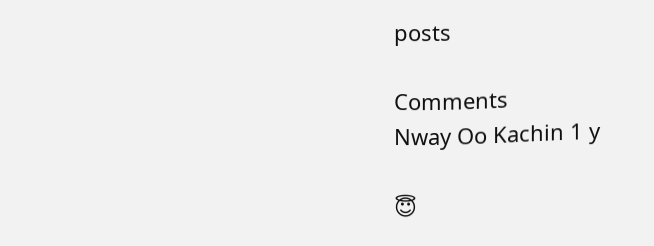posts

Comments
Nway Oo Kachin 1 y

😇